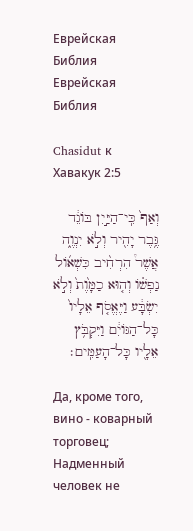Еврейская Библия
Еврейская Библия

Chasidut к Хавакук 2:5

וְאַף֙ כִּֽי־הַיַּ֣יִן בּוֹגֵ֔ד גֶּ֥בֶר יָהִ֖יר וְלֹ֣א יִנְוֶ֑ה אֲשֶׁר֩ הִרְחִ֨יב כִּשְׁא֜וֹל נַפְשׁ֗וֹ וְה֤וּא כַמָּ֙וֶת֙ וְלֹ֣א יִשְׂבָּ֔ע וַיֶּאֱסֹ֤ף אֵלָיו֙ כָּל־הַגּוֹיִ֔ם וַיִּקְבֹּ֥ץ אֵלָ֖יו כָּל־הָעַמִּֽים׃

Да, кроме того, вино - коварный торговец; Надменный человек не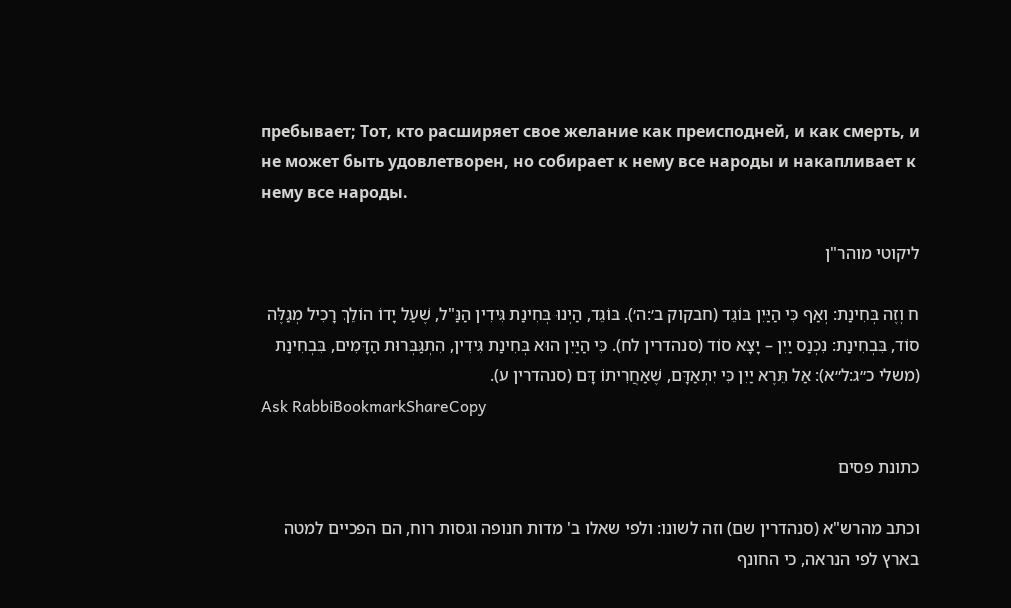пребывает; Тот, кто расширяет свое желание как преисподней, и как смерть, и не может быть удовлетворен, но собирает к нему все народы и накапливает к нему все народы.

ליקוטי מוהר"ן

ח וְזֶה בְּחִינַת: וְאַף כִּי הַיַּיִן בּוֹגֵד (חבקוק ב׳:ה׳). בּוֹגֵד, הַיְנוּ בְּחִינַת גִּידִין הַנַּ"ל, שֶׁעַל יָדוֹ הוֹלֵךְ רָכִיל מְגַלֶּה סוֹד, בִּבְחִינַת: נִכְנַס יַיִן – יָצָא סוֹד (סנהדרין לח). כִּי הַיַּיִן הוּא בְּחִינַת גִּידִין, הִתְגַּבְּרוּת הַדָּמִים, בִּבְחִינַת (משלי כ״ג:ל״א): אַל תֵּרֶא יַיִן כִּי יִתְאַדָּם, שֶׁאַחֲרִיתוֹ דָּם (סנהדרין ע).
Ask RabbiBookmarkShareCopy

כתונת פסים

וכתב מהרש"א (סנהדרין שם) וזה לשונו: ולפי שאלו ב' מדות חנופה וגסות רוח, הם הפכיים למטה בארץ לפי הנראה, כי החונף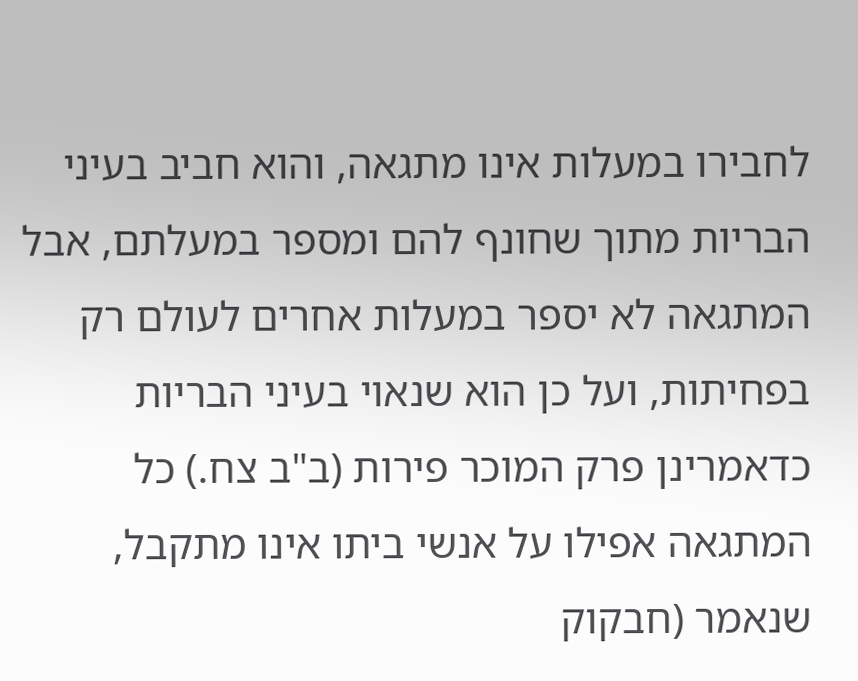לחבירו במעלות אינו מתגאה, והוא חביב בעיני הבריות מתוך שחונף להם ומספר במעלתם, אבל המתגאה לא יספר במעלות אחרים לעולם רק בפחיתות, ועל כן הוא שנאוי בעיני הבריות כדאמרינן פרק המוכר פירות (ב"ב צח.) כל המתגאה אפילו על אנשי ביתו אינו מתקבל, שנאמר (חבקוק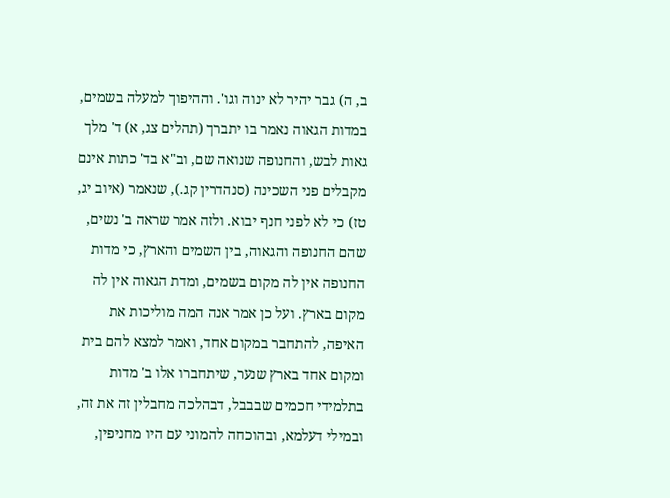ב, ה) גבר יהיר לא ינוה וגו'. וההיפוך למעלה בשמים, במדות הגאוה נאמר בו יתברך (תהלים צג, א) ד' מלך גאות לבש, והחנופה שנואה שם, וב"א בד' כתות אינם מקבלים פני השכינה (סנהדרין קג.), שנאמר (איוב יג, טז) כי לא לפני חנף יבוא. ולזה אמר שראה ב' נשים, שהם החנופה והגאוה, בין השמים והארץ, כי מדות החנופה אין לה מקום בשמים, ומדת הגאוה אין לה מקום בארץ. ועל כן אמר אנה המה מוליכות את האיפה, להתחבר במקום אחד, ואמר למצא להם בית ומקום אחד בארץ שנער, שיתחברו אלו ב' מדות בתלמידי חכמים שבבבל, דבהלכה מחבלין זה את זה, ובמילי דעלמא, ובהוכחה להמוני עם היו מחניפין,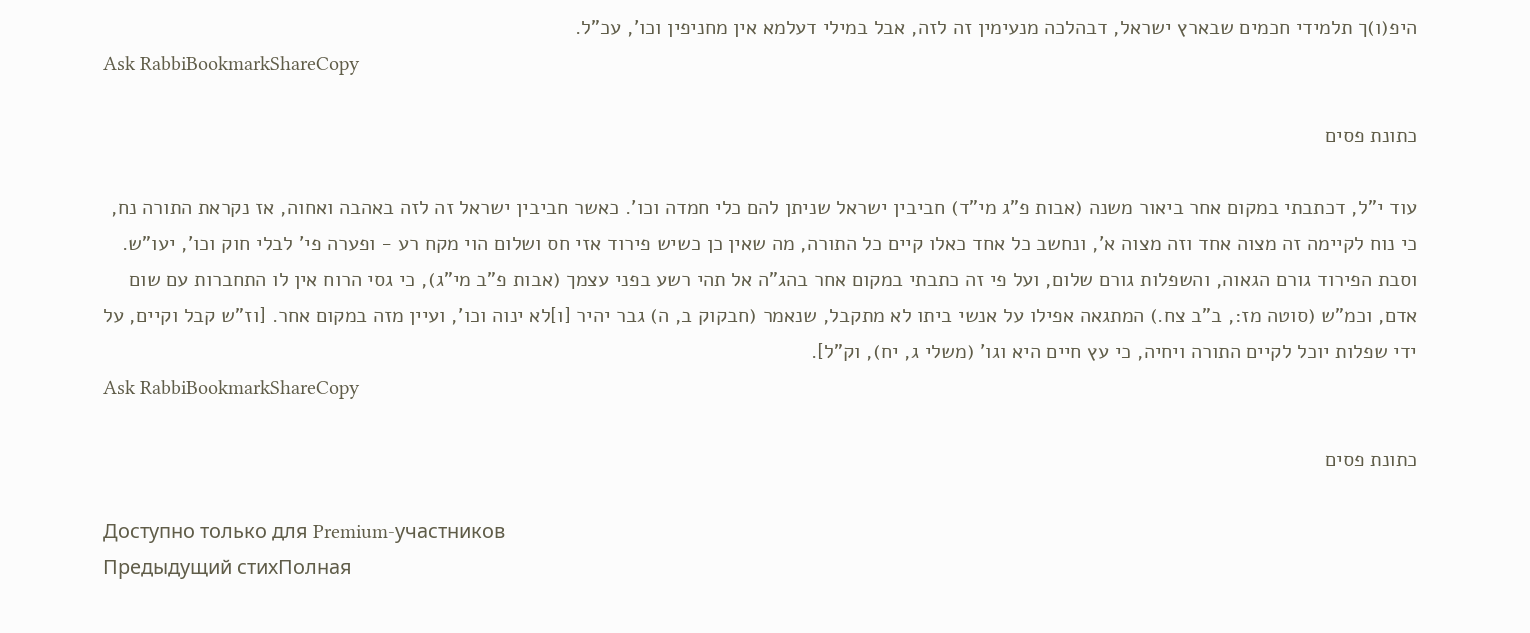היפ(ו)ך תלמידי חכמים שבארץ ישראל, דבהלכה מנעימין זה לזה, אבל במילי דעלמא אין מחניפין וכו', עכ"ל.
Ask RabbiBookmarkShareCopy

כתונת פסים

עוד י"ל, דכתבתי במקום אחר ביאור משנה (אבות פ"ג מי"ד) חביבין ישראל שניתן להם כלי חמדה וכו'. כאשר חביבין ישראל זה לזה באהבה ואחוה, אז נקראת התורה נח, כי נוח לקיימה זה מצוה אחד וזה מצוה א', ונחשב כל אחד כאלו קיים כל התורה, מה שאין כן כשיש פירוד אזי חס ושלום הוי מקח רע - ופערה פי' לבלי חוק וכו', יעו"ש. וסבת הפירוד גורם הגאוה, והשפלות גורם שלום, ועל פי זה כתבתי במקום אחר בהג"ה אל תהי רשע בפני עצמך (אבות פ"ב מי"ג), כי גסי הרוח אין לו התחברות עם שום אדם, וכמ"ש (סוטה מז:, ב"ב צח.) המתגאה אפילו על אנשי ביתו לא מתקבל, שנאמר (חבקוק ב, ה) גבר יהיר [ו]לא ינוה וכו', ועיין מזה במקום אחר. [וז"ש קבל וקיים, על ידי שפלות יוכל לקיים התורה ויחיה, כי עץ חיים היא וגו' (משלי ג, יח), וק"ל].
Ask RabbiBookmarkShareCopy

כתונת פסים

Доступно только для Premium-участников
Предыдущий стихПолная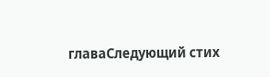главаСледующий стих